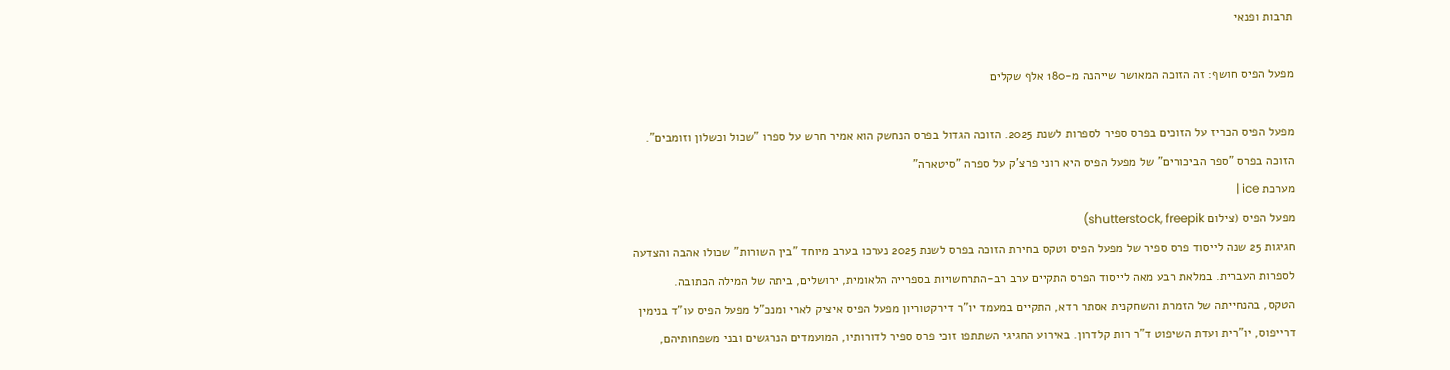תרבות ופנאי

מפעל הפיס חושף: זה הזוכה המאושר שייהנה מ-180 אלף שקלים

מפעל הפיס הכריז על הזוכים בפרס ספיר לספרות לשנת 2025. הזוכה הגדול בפרס הנחשק הוא אמיר חרש על ספרו "שכול וכשלון וזומבים". הזוכה בפרס "ספר הביכורים" של מפעל הפיס היא רוני פרצ'ק על ספרה "סיטארה"
מערכת ice |
מפעל הפיס (צילום shutterstock, freepik)
חגיגות 25 שנה לייסוד פרס ספיר של מפעל הפיס וטקס בחירת הזוכה בפרס לשנת 2025 נערכו בערב מיוחד "בין השורות" שכולו אהבה והצדעה לספרות העברית. במלאת רבע מאה לייסוד הפרס התקיים ערב רב-התרחשויות בספרייה הלאומית, ירושלים, ביתה של המילה הכתובה.
הטקס, בהנחייתה של הזמרת והשחקנית אסתר רדא, התקיים במעמד יו"ר דירקטוריון מפעל הפיס איציק לארי ומנכ"ל מפעל הפיס עו"ד בנימין דרייפוס, יו"רית ועדת השיפוט ד"ר רות קלדרון. באירוע החגיגי השתתפו זוכי פרס ספיר לדורותיו, המועמדים הנרגשים ובני משפחותיהם,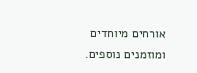אורחים מיוחדים ומוזמנים נוספים.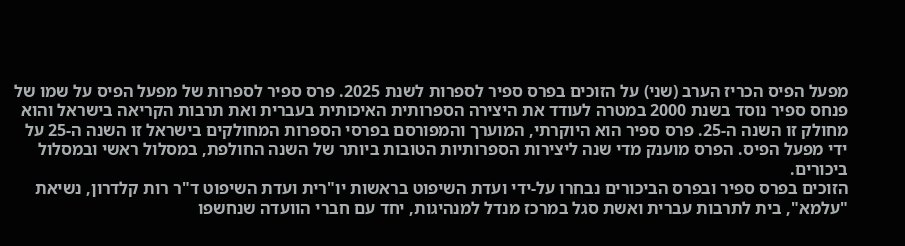מפעל הפיס הכריז הערב (שני) על הזוכים בפרס ספיר לספרות לשנת 2025. פרס ספיר לספרות של מפעל הפיס על שמו של פנחס ספיר נוסד בשנת 2000 במטרה לעודד את היצירה הספרותית האיכותית בעברית ואת תרבות הקריאה בישראל והוא מחולק זו השנה ה-25. פרס ספיר הוא היוקרתי, המוערך והמפורסם בפרסי הספרות המחולקים בישראל זו השנה ה-25 על ידי מפעל הפיס. הפרס מוענק מדי שנה ליצירות הספרותיות הטובות ביותר של השנה החולפת, במסלול ראשי ובמסלול ביכורים.
הזוכים בפרס ספיר ובפרס הביכורים נבחרו על-ידי ועדת השיפוט בראשות יו"רית ועדת השיפוט ד"ר רות קלדרון, נשיאת "עלמא", בית לתרבות עברית ואשת סגל במרכז מנדל למנהיגות, יחד עם חברי הוועדה שנחשפו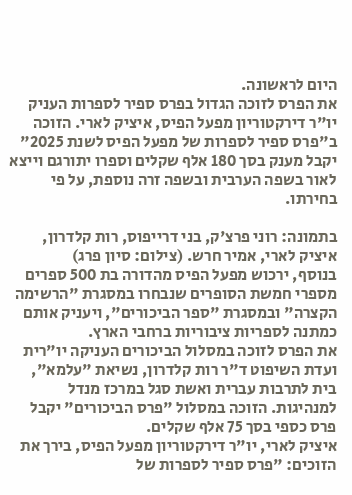היום לראשונה.
את הפרס לזוכה הגדול בפרס ספיר לספרות העניק יו"ר דירקטוריון מפעל הפיס, איציק לארי. הזוכה ב"פרס ספיר לספרות של מפעל הפיס לשנת 2025" יקבל מענק בסך 180 אלף שקלים וספרו יתורגם וייצא לאור בשפה הערבית ובשפה זרה נוספת, על פי בחירתו.

בתמונה: רוני פרצ'ק, בני דרייפוס, רות קלדרון, איציק לארי, אמיר חרש. (צילום: סיון פרג)
בנוסף, ירכוש מפעל הפיס מהדורה בת 500 ספרים מספרי חמשת הסופרים שנבחרו במסגרת "הרשימה הקצרה" ובמסגרת "ספר הביכורים", ויעניק אותם כמתנה לספריות ציבוריות ברחבי הארץ.
את הפרס לזוכה במסלול הביכורים העניקה יו"רית ועדת השיפוט ד"ר רות קלדרון, נשיאת "עלמא", בית לתרבות עברית ואשת סגל במרכז מנדל למנהיגות. הזוכה במסלול "פרס הביכורים" יקבל פרס כספי בסך 75 אלף שקלים.
איציק לארי, יו"ר דירקטוריון מפעל הפיס, בירך את הזוכים: "פרס ספיר לספרות של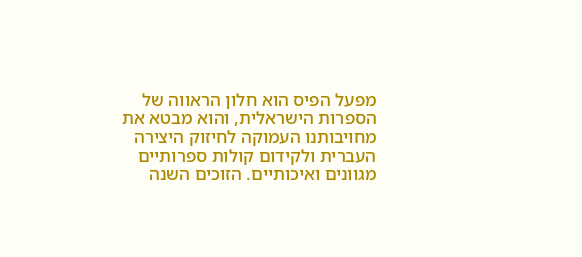מפעל הפיס הוא חלון הראווה של הספרות הישראלית, והוא מבטא את מחויבותנו העמוקה לחיזוק היצירה העברית ולקידום קולות ספרותיים מגוונים ואיכותיים. הזוכים השנה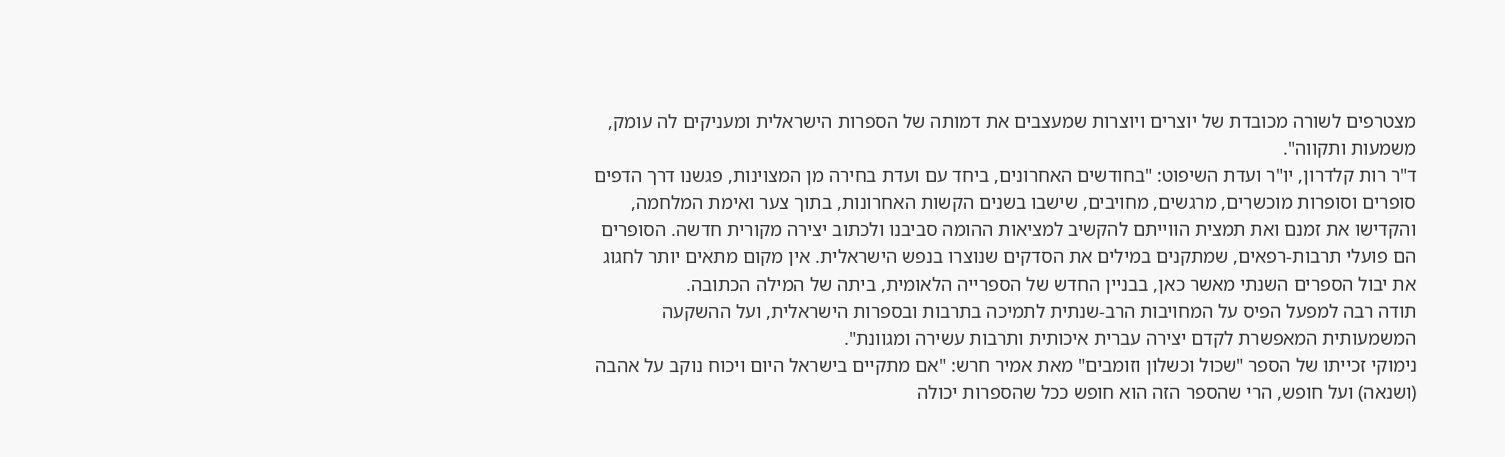מצטרפים לשורה מכובדת של יוצרים ויוצרות שמעצבים את דמותה של הספרות הישראלית ומעניקים לה עומק, משמעות ותקווה".
ד"ר רות קלדרון, יו"ר ועדת השיפוט: "בחודשים האחרונים, ביחד עם ועדת בחירה מן המצוינות, פגשנו דרך הדפים סופרים וסופרות מוכשרים, מרגשים, מחויבים, שישבו בשנים הקשות האחרונות, בתוך צער ואימת המלחמה, והקדישו את זמנם ואת תמצית הווייתם להקשיב למציאות ההומה סביבנו ולכתוב יצירה מקורית חדשה. הסופרים הם פועלי תרבות-רפאים, שמתקנים במילים את הסדקים שנוצרו בנפש הישראלית. אין מקום מתאים יותר לחגוג את יבול הספרים השנתי מאשר כאן, בבניין החדש של הספרייה הלאומית, ביתה של המילה הכתובה.
תודה רבה למפעל הפיס על המחויבות הרב-שנתית לתמיכה בתרבות ובספרות הישראלית, ועל ההשקעה המשמעותית המאפשרת לקדם יצירה עברית איכותית ותרבות עשירה ומגוונת".
נימוקי זכייתו של הספר "שכול וכשלון וזומבים" מאת אמיר חרש: "אם מתקיים בישראל היום ויכוח נוקב על אהבה (ושנאה) ועל חופש, הרי שהספר הזה הוא חופש ככל שהספרות יכולה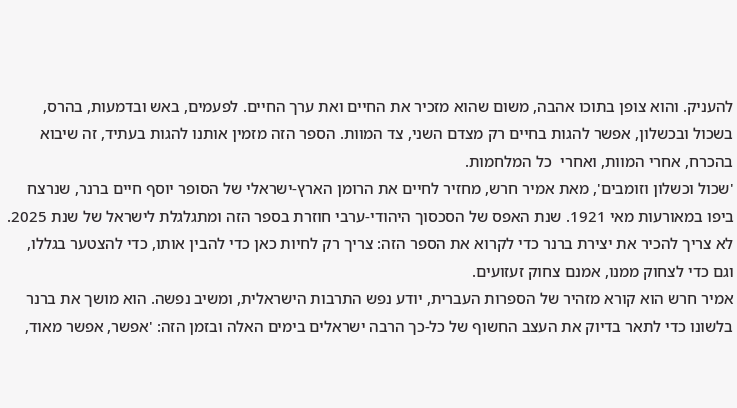להעניק. והוא צופן בתוכו אהבה, משום שהוא מזכיר את החיים ואת ערך החיים. לפעמים, באש ובדמעות, בהרס, בשכול ובכשלון, אפשר להגות בחיים רק מצדם השני, צד המוות. הספר הזה מזמין אותנו להגות בעתיד, זה שיבוא בהכרח, אחרי המוות, ואחרי  כל המלחמות.
'שכול וכשלון וזומבים', מאת אמיר חרש, מחזיר לחיים את הרומן הארץ-ישראלי של הסופר יוסף חיים ברנר, שנרצח ביפו במאורעות מאי 1921. שנת האפס של הסכסוך היהודי-ערבי חוזרת בספר הזה ומתגלגלת לישראל של שנת 2025. לא צריך להכיר את יצירת ברנר כדי לקרוא את הספר הזה: צריך רק לחיות כאן כדי להבין אותו, כדי להצטער בגללו, וגם כדי לצחוק ממנו, אמנם צחוק זעזועים.
אמיר חרש הוא קורא מזהיר של הספרות העברית, יודע נפש התרבות הישראלית, ומשיב נפשה. הוא מושך את ברנר בלשונו כדי לתאר בדיוק את העצב החשוף של כל-כך הרבה ישראלים בימים האלה ובזמן הזה: 'אפשר, אפשר מאוד,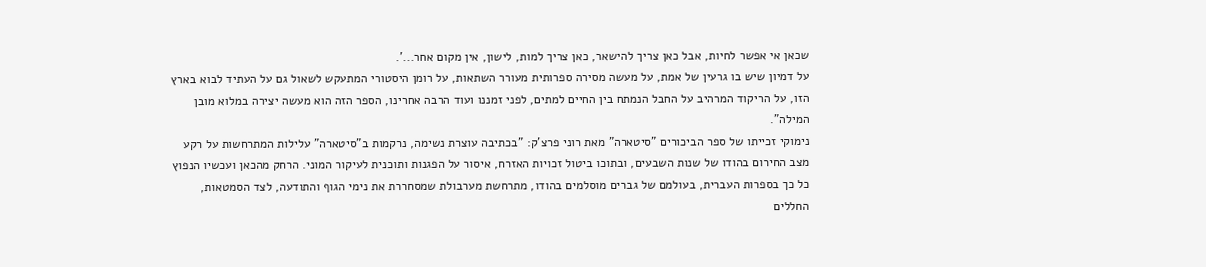שכאן אי אפשר לחיות, אבל כאן צריך להישאר, כאן צריך למות, לישון, אין מקום אחר...'.
על דמיון שיש בו גרעין של אמת, על מעשה מסירה ספרותית מעורר השתאות, על רומן היסטורי המתעקש לשאול גם על העתיד לבוא בארץ הזו, על הריקוד המרהיב על החבל הנמתח בין החיים למתים, לפני זמננו ועוד הרבה אחרינו, הספר הזה הוא מעשה יצירה במלוא מובן המילה".
נימוקי זכייתו של ספר הביכורים "סיטארה" מאת רוני פרצ'ק: "בכתיבה עוצרת נשימה, נרקמות ב"סיטארה" עלילות המתרחשות על רקע מצב החירום בהודו של שנות השבעים, ובתוכו ביטול זכויות האזרח, איסור על הפגנות ותוכנית לעיקור המוני. הרחק מהכאן ועכשיו הנפוץ כל כך בספרות העברית, בעולמם של גברים מוסלמים בהודו, מתרחשת מערבולת שמסחררת את נימי הגוף והתודעה, לצד הסמטאות, החללים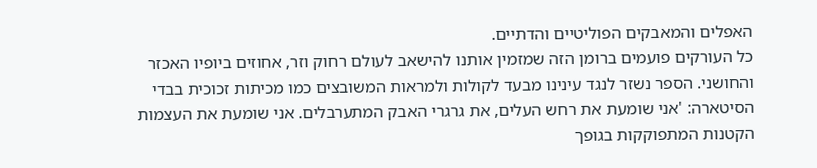האפלים והמאבקים הפוליטיים והדתיים.
כל העורקים פועמים ברומן הזה שמזמין אותנו להישאב לעולם רחוק וזר, אחוזים ביופיו האכזר והחושני. הספר נשזר לנגד עינינו מבעד לקולות ולמראות המשובצים כמו מכיתות זכוכית בבדי הסיטארה: 'אני שומעת את רחש העלים, את גרגרי האבק המתערבלים. אני שומעת את העצמות הקטנות המתפוקקות בגופך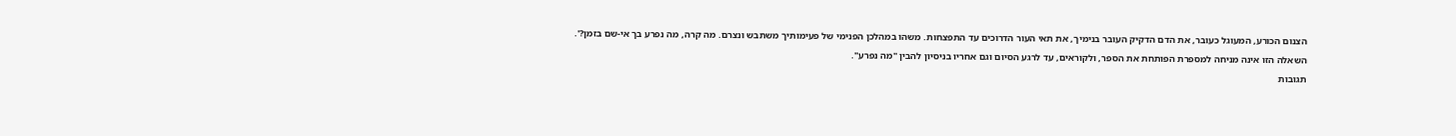הצנום הכורע, המעוגל כעובר, את הדם הדקיק העובר בנימיך, את תאי העור הדרוכים עד התפצחות. משהו במהלכן הפנימי של פעימותיך משתבש ונצרם. מה קרה, מה נפרע בך אי-שם בזמן?'. השאלה הזו אינה מניחה למספרת הפותחת את הספר, ולקוראים, עד לרגע הסיום וגם אחריו בניסיון להבין "מה נפרע".
תגובות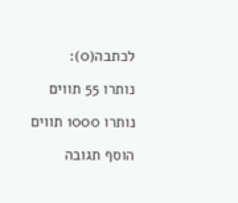לכתבה(0):

נותרו 55 תווים

נותרו 1000 תווים

הוסף תגובה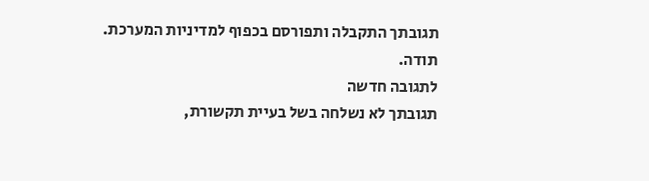תגובתך התקבלה ותפורסם בכפוף למדיניות המערכת.
תודה.
לתגובה חדשה
תגובתך לא נשלחה בשל בעיית תקשורת,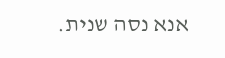אנא נסה שנית.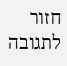חזור לתגובה